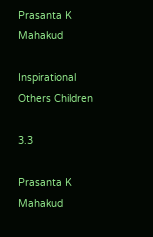Prasanta K Mahakud

Inspirational Others Children

3.3

Prasanta K Mahakud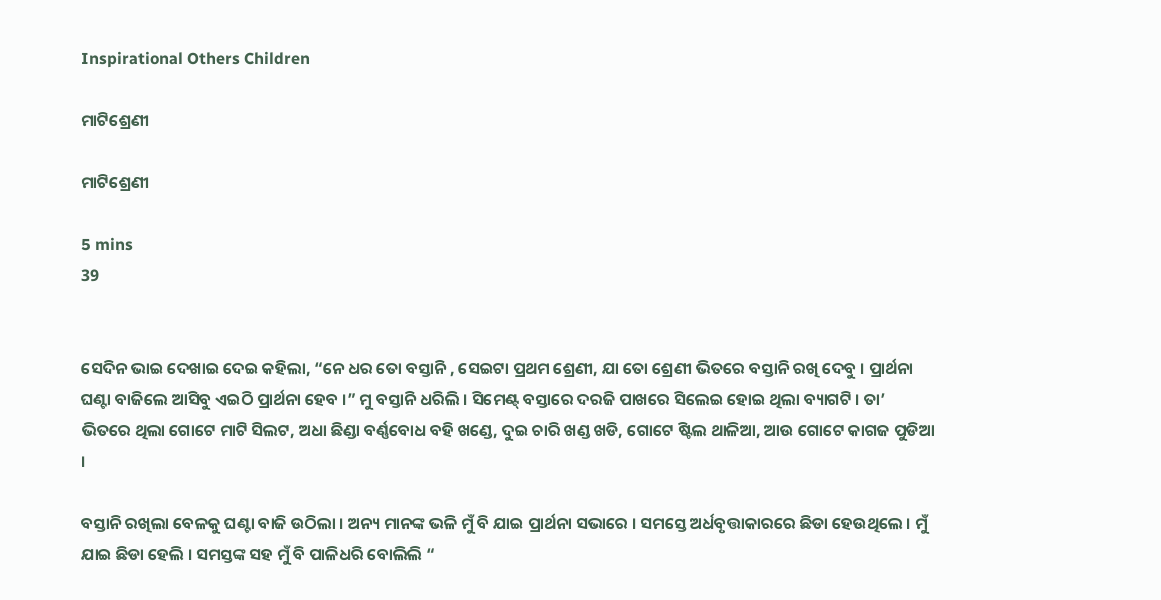Inspirational Others Children

ମାଟିଶ୍ରେଣୀ

ମାଟିଶ୍ରେଣୀ

5 mins
39


ସେଦିନ ଭାଇ ଦେଖାଇ ଦେଇ କହିଲା, “ନେ ଧର ତୋ ବସ୍ତାନି , ସେଇଟା ପ୍ରଥମ ଶ୍ରେଣୀ, ଯା ତୋ ଶ୍ରେଣୀ ଭିତରେ ବସ୍ତାନି ରଖି ଦେବୁ । ପ୍ରାର୍ଥନା ଘଣ୍ଟା ବାଜିଲେ ଆସିବୁ ଏଇଠି ପ୍ରାର୍ଥନା ହେବ ।” ମୁ ବସ୍ତାନି ଧରିଲି । ସିମେଣ୍ଟ୍ ବସ୍ତାରେ ଦରଜି ପାଖରେ ସିଲେଇ ହୋଇ ଥିଲା ବ୍ୟାଗଟି । ତା’ ଭିତରେ ଥିଲା ଗୋଟେ ମାଟି ସିଲଟ, ଅଧା ଛିଣ୍ଡା ବର୍ଣ୍ଣବୋଧ ବହି ଖଣ୍ଡେ, ଦୁଇ ଚାରି ଖଣ୍ଡ ଖଡି, ଗୋଟେ ଷ୍ଟିଲ ଥାଳିଆ, ଆଉ ଗୋଟେ କାଗଜ ପୁଡିଆ ।

ବସ୍ତାନି ରଖିଲା ବେଳକୁ ଘଣ୍ଟା ବାଜି ଉଠିଲା । ଅନ୍ୟ ମାନଙ୍କ ଭଳି ମୁଁ ବି ଯାଇ ପ୍ରାର୍ଥନା ସଭାରେ । ସମସ୍ତେ ଅର୍ଧବୃତ୍ତାକାରରେ ଛିଡା ହେଉଥିଲେ । ମୁଁ ଯାଇ ଛିଡା ହେଲି । ସମସ୍ତଙ୍କ ସହ ମୁଁ ବି ପାଳିଧରି ବୋଲିଲି “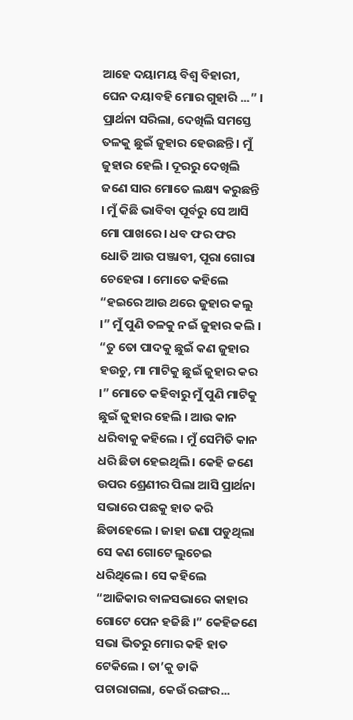ଆହେ ଦୟାମୟ ବିଶ୍ୱ ବିହାରୀ, ଘେନ ଦୟାବହି ମୋର ଗୁହାରି ...” । ପ୍ରାର୍ଥନା ସରିଲା, ଦେଖିଲି ସମସ୍ତେ ତଳକୁ ଛୁଇଁ ଜୁହାର ହେଉଛନ୍ତି । ମୁଁ ଜୁହାର ହେଲି । ଦୂରରୁ ଦେଖିଲି ଜଣେ ସାର ମୋତେ ଲକ୍ଷ୍ୟ କରୁଛନ୍ତି । ମୁଁ କିଛି ଭାବିବା ପୂର୍ବରୁ ସେ ଆସି ମୋ ପାଖରେ । ଧବ ଫର ଫର ଧୋତି ଆଉ ପଞ୍ଜାବୀ, ପୂରା ଗୋରା ଚେହେରା । ମୋତେ କହିଲେ “ହଇରେ ଆଉ ଥରେ ଜୁହାର କଲୁ ।” ମୁଁ ପୁଣି ତଳକୁ ନଇଁ ଜୁହାର କଲି । “ତୁ ତୋ ପାଦକୁ ଛୁଇଁ କଣ ଜୁହାର ହଉଚୁ, ମା ମାଟିକୁ ଛୁଇଁ ଜୁହାର କର ।” ମୋତେ କହିବାରୁ ମୁଁ ପୁଣି ମାଟିକୁ ଛୁଇଁ ଜୁହାର ହେଲି । ଆଉ କାନ ଧରିବାକୁ କହିଲେ । ମୁଁ ସେମିତି କାନ ଧରି ଛିଡା ହେଇଥିଲି । କେହି ଜଣେ ଉପର ଶ୍ରେଣୀର ପିଲା ଆସି ପ୍ରାର୍ଥନା ସଭାରେ ପଛକୁ ହାତ କରି ଛିଡାହେଲେ । ଜାହା ଜଣା ପଡୁଥିଲା ସେ କଣ ଗୋଟେ ଲୁଚେଇ ଧରିଥିଲେ । ସେ କହିଲେ “ଆଜିକାର ବାଳସଭାରେ କାହାର ଗୋଟେ ପେନ ହଜିଛି ।” କେହିଜଣେ ସଭା ଭିତରୁ ମୋର କହି ହାତ ଟେକିଲେ । ତା’କୁ ଡାକି ପଚାରାଗଲା, କେଉଁ ରଙ୍ଗର...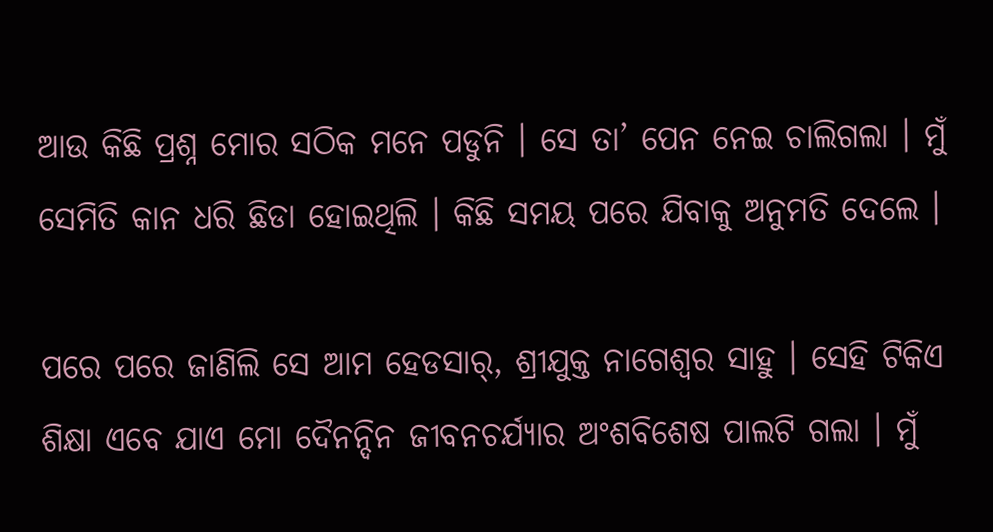ଆଉ କିଛି ପ୍ରଶ୍ନ ମୋର ସଠିକ ମନେ ପଡୁନି । ସେ ତା’ ପେନ ନେଇ ଚାଲିଗଲା । ମୁଁ ସେମିତି କାନ ଧରି ଛିଡା ହୋଇଥିଲି । କିଛି ସମୟ ପରେ ଯିବାକୁ ଅନୁମତି ଦେଲେ ।

ପରେ ପରେ ଜାଣିଲି ସେ ଆମ ହେଡସାର୍, ଶ୍ରୀଯୁକ୍ତ ନାଗେଶ୍ୱର ସାହୁ । ସେହି ଟିକିଏ ଶିକ୍ଷା ଏବେ ଯାଏ ମୋ ଦୈନନ୍ଦିନ ଜୀବନଚର୍ଯ୍ୟାର ଅଂଶବିଶେଷ ପାଲଟି ଗଲା । ମୁଁ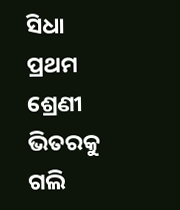ସିଧା ପ୍ରଥମ ଶ୍ରେଣୀ ଭିତରକୁ ଗଲି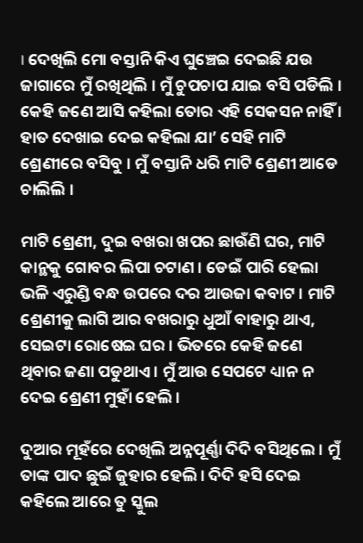। ଦେଖିଲି ମୋ ବସ୍ତାନି କିଏ ଘୁଞ୍ଚେଇ ଦେଇଛି ଯଉ ଜାଗାରେ ମୁଁ ରଖିଥିଲି । ମୁଁ ଚୁପଚାପ ଯାଇ ବସି ପଡିଲି । କେହି ଜଣେ ଆସି କହିଲା ତୋର ଏହି ସେକସନ ନାହିଁ । ହାତ ଦେଖାଇ ଦେଇ କହିଲା ଯା’ ସେହି ମାଟି ଶ୍ରେଣୀରେ ବସିବୁ । ମୁଁ ବସ୍ତାନି ଧରି ମାଟି ଶ୍ରେଣୀ ଆଡେ ଚାଲିଲି ।

ମାଟି ଶ୍ରେଣୀ, ଦୁଇ ବଖରା ଖପର ଛାଉଁଣି ଘର, ମାଟି କାନ୍ଥକୁ ଗୋବର ଲିପା ଚଟାଣ । ଡେଇଁ ପାରି ହେଲା ଭଳି ଏରୁଣ୍ଡି ବନ୍ଧ ଉପରେ ଦର ଆଉଜା କବାଟ । ମାଟି ଶ୍ରେଣୀକୁ ଲାଗି ଆର ବଖରାରୁ ଧୁଆଁ ବାହାରୁ ଥାଏ, ସେଇଟା ରୋଷେଇ ଘର । ଭିତରେ କେହି ଜଣେ ଥିବାର ଜଣା ପଡୁଥାଏ । ମୁଁ ଆଉ ସେପଟେ ଧ୍ୟାନ ନ ଦେଇ ଶ୍ରେଣୀ ମୁହାଁ ହେଲି ।

ଦୁଆର ମୂହଁରେ ଦେଖିଲି ଅନ୍ନପୂର୍ଣ୍ଣା ଦିଦି ବସିଥିଲେ । ମୁଁ ତାଙ୍କ ପାଦ ଛୁଇଁ ଜୁହାର ହେଲି । ଦିଦି ହସି ଦେଇ କହିଲେ ଆରେ ତୁ ସ୍କୁଲ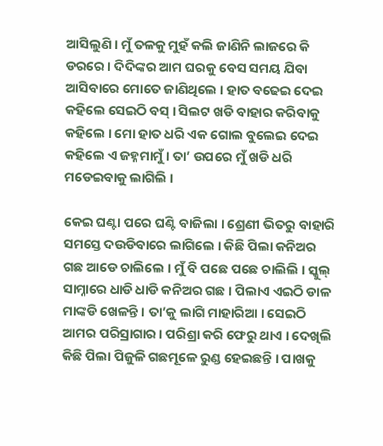ଆସିଲୁଣି । ମୁଁ ତଳକୁ ମୁହଁ କଲି ଜାଣିନି ଲାଜରେ କି ଡରରେ । ଦିଦିଙ୍କର ଆମ ଘରକୁ ବେସ ସମୟ ଯିବା ଆସିବାରେ ମୋତେ ଜାଣିଥିଲେ । ହାତ ବଢେଇ ଦେଇ କହିଲେ ସେଇଠି ବସ୍ । ସିଲଟ ଖଡି ବାହାର କରିବାକୁ କହିଲେ । ମୋ ହାତ ଧରି ଏକ ଗୋଲ ବୁଲେଇ ଦେଇ କହିଲେ ଏ ଜହ୍ନମାମୁଁ । ତା’ ଉପରେ ମୁଁ ଖଡି ଧରି ମଡେଇବାକୁ ଲାଗିଲି ।

କେଇ ଘଣ୍ଟା ପରେ ଘଣ୍ଟି ବାଜିଲା । ଶ୍ରେଣୀ ଭିତରୁ ବାହାରି ସମସ୍ତେ ଦଉଡିବାରେ ଲାଗିଲେ । କିଛି ପିଲା କନିଅର ଗଛ ଆଡେ ଚାଲିଲେ । ମୁଁ ବି ପଛେ ପଛେ ଚାଲିଲି । ସ୍କୁଲ୍ ସାମ୍ନାରେ ଧାଡି ଧାଡି କନିଅର ଗଛ । ପିଲାଏ ଏଇଠି ଡାଳ ମାଙ୍କଡି ଖେଳନ୍ତି । ତା’କୁ ଲାଗି ମାହାରିଆ । ସେଇଠି ଆମର ପରିସ୍ରାଗାର । ପରିଶ୍ରା କରି ଫେରୁ ଥାଏ । ଦେଖିଲି କିଛି ପିଲା ପିଜୁଳି ଗଛମୂଳେ ରୁଣ୍ଡ ହେଇଛନ୍ତି । ପାଖକୁ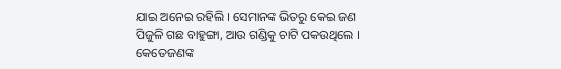ଯାଇ ଅନେଇ ରହିଲି । ସେମାନଙ୍କ ଭିତରୁ କେଇ ଜଣ ପିଜୁଳି ଗଛ ବାହୁଙ୍ଗା, ଆଉ ଗଣ୍ଡିକୁ ଚାଟି ପକଉଥିଲେ । କେତେଜଣଙ୍କ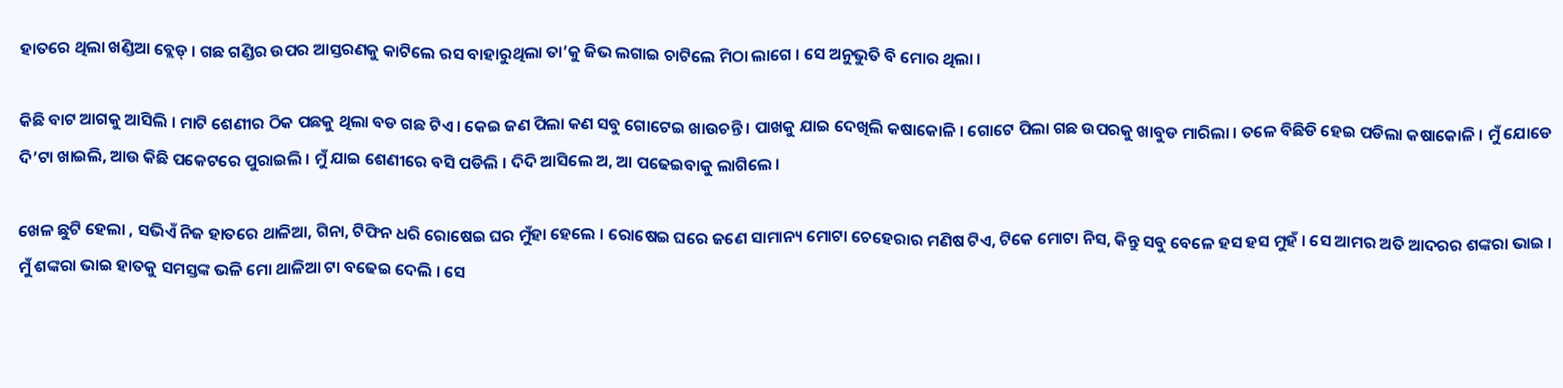ହାତରେ ଥିଲା ଖଣ୍ଡିଆ ବ୍ଲେଡ୍ । ଗଛ ଗଣ୍ଡିର ଉପର ଆସ୍ତରଣକୁ କାଟିଲେ ରସ ବାହାରୁଥିଲା ତା’କୁ ଜିଭ ଲଗାଇ ଚାଟିଲେ ମିଠା ଲାଗେ । ସେ ଅନୁଭୁତି ବି ମୋର ଥିଲା ।

କିଛି ବାଟ ଆଗକୁ ଆସିଲି । ମାଟି ଶେଣୀର ଠିକ ପଛକୁ ଥିଲା ବଡ ଗଛ ଟିଏ । କେଇ ଜଣ ପିଲା କଣ ସବୁ ଗୋଟେଇ ଖାଉଚନ୍ତି । ପାଖକୁ ଯାଇ ଦେଖିଲି କଷାକୋଳି । ଗୋଟେ ପିଲା ଗଛ ଉପରକୁ ଖାବୁଡ ମାରିଲା । ତଳେ ବିଛିଡି ହେଇ ପଡିଲା କଷାକୋଳି । ମୁଁ ଯୋଡେ ଦି’ଟା ଖାଇଲି, ଆଉ କିଛି ପକେଟରେ ପୁରାଇଲି । ମୁଁ ଯାଇ ଶେଣୀରେ ବସି ପଡିଲି । ଦିଦି ଆସିଲେ ଅ, ଆ ପଢେଇବାକୁ ଲାଗିଲେ ।

ଖେଳ ଛୁଟି ହେଲା , ସଭିଏଁ ନିଜ ହାତରେ ଥାଳିଆ, ଗିନା, ଟିଫିନ ଧରି ରୋଷେଇ ଘର ମୁଁହା ହେଲେ । ରୋଷେଇ ଘରେ ଜଣେ ସାମାନ୍ୟ ମୋଟା ଚେହେରାର ମଣିଷ ଟିଏ, ଟିକେ ମୋଟା ନିସ, କିନ୍ତୁ ସବୁ ବେଳେ ହସ ହସ ମୁହଁ । ସେ ଆମର ଅତି ଆଦରର ଶଙ୍କରା ଭାଇ । ମୁଁ ଶଙ୍କରା ଭାଇ ହାତକୁ ସମସ୍ତଙ୍କ ଭଳି ମୋ ଥାଳିଆ ଟା ବଢେଇ ଦେଲି । ସେ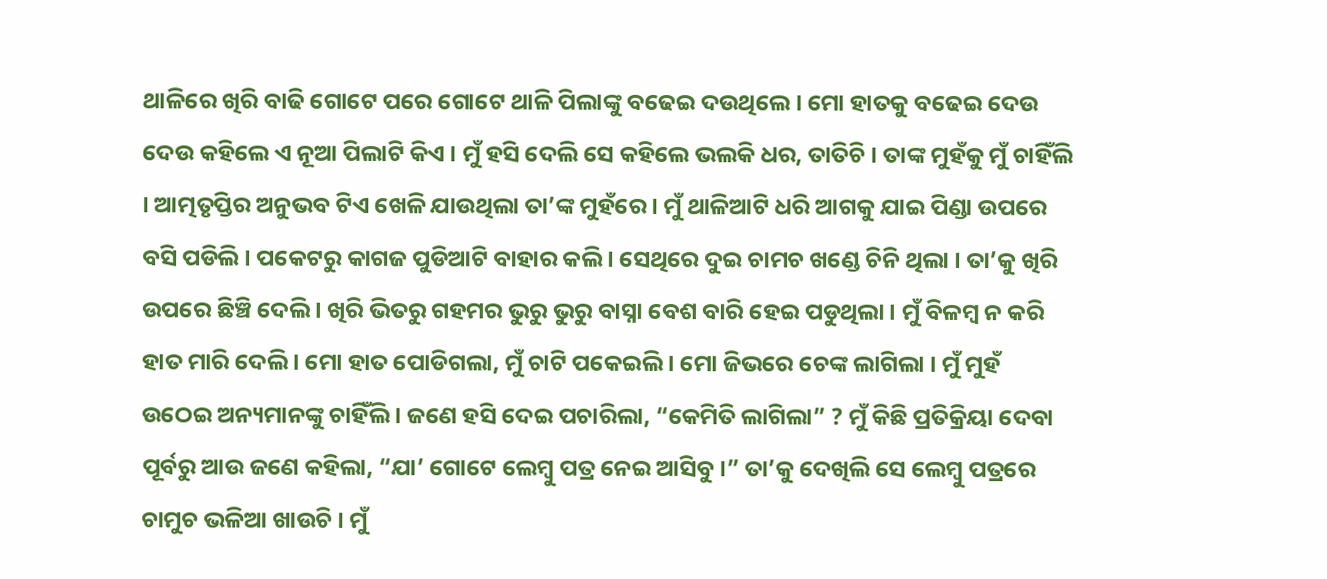ଥାଳିରେ ଖିରି ବାଢି ଗୋଟେ ପରେ ଗୋଟେ ଥାଳି ପିଲାଙ୍କୁ ବଢେଇ ଦଉଥିଲେ । ମୋ ହାତକୁ ବଢେଇ ଦେଉ ଦେଉ କହିଲେ ଏ ନୂଆ ପିଲାଟି କିଏ । ମୁଁ ହସି ଦେଲି ସେ କହିଲେ ଭଲକି ଧର, ତାତିଚି । ତାଙ୍କ ମୁହଁକୁ ମୁଁ ଚାହିଁଲି । ଆତ୍ମତୃପ୍ତିର ଅନୁଭବ ଟିଏ ଖେଳି ଯାଉଥିଲା ତା’ଙ୍କ ମୁହଁରେ । ମୁଁ ଥାଳିଆଟି ଧରି ଆଗକୁ ଯାଇ ପିଣ୍ଡା ଉପରେ ବସି ପଡିଲି । ପକେଟରୁ କାଗଜ ପୁଡିଆଟି ବାହାର କଲି । ସେଥିରେ ଦୁଇ ଚାମଚ ଖଣ୍ଡେ ଚିନି ଥିଲା । ତା’କୁ ଖିରି ଉପରେ ଛିଞ୍ଚି ଦେଲି । ଖିରି ଭିତରୁ ଗହମର ଭୁରୁ ଭୁରୁ ବାସ୍ନା ବେଶ ବାରି ହେଇ ପଡୁଥିଲା । ମୁଁ ବିଳମ୍ବ ନ କରି ହାତ ମାରି ଦେଲି । ମୋ ହାତ ପୋଡିଗଲା, ମୁଁ ଚାଟି ପକେଇଲି । ମୋ ଜିଭରେ ଚେଙ୍କ ଲାଗିଲା । ମୁଁ ମୁହଁ ଉଠେଇ ଅନ୍ୟମାନଙ୍କୁ ଚାହିଁଲି । ଜଣେ ହସି ଦେଇ ପଚାରିଲା, “କେମିତି ଲାଗିଲା” ? ମୁଁ କିଛି ପ୍ରତିକ୍ରିୟା ଦେବା ପୂର୍ବରୁ ଆଉ ଜଣେ କହିଲା, “ଯା’ ଗୋଟେ ଲେମ୍ବୁ ପତ୍ର ନେଇ ଆସିବୁ ।” ତା’କୁ ଦେଖିଲି ସେ ଲେମ୍ବୁ ପତ୍ରରେ ଚାମୁଚ ଭଳିଆ ଖାଉଚି । ମୁଁ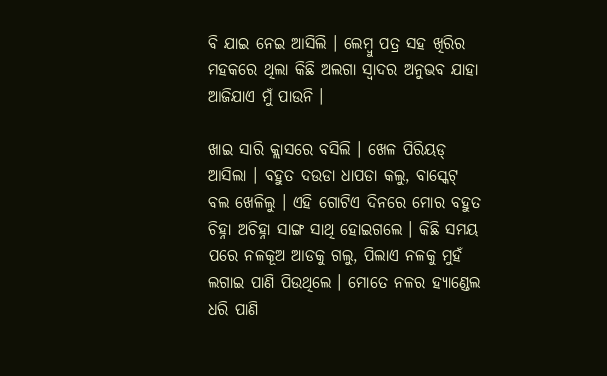ବି ଯାଇ ନେଇ ଆସିଲି । ଲେମ୍ବୁ ପତ୍ର ସହ ଖିରିର ମହକରେ ଥିଲା କିଛି ଅଲଗା ସ୍ୱାଦର ଅନୁଭବ ଯାହା ଆଜିଯାଏ ମୁଁ ପାଉନି ।

ଖାଇ ସାରି କ୍ଲାସରେ ବସିଲି । ଖେଳ ପିରିୟଡ୍ ଆସିଲା । ବହୁତ ଦଉଡା ଧାପଡା କଲୁ, ବାସ୍କେଟ୍ ବଲ ଖେଳିଲୁ । ଏହି ଗୋଟିଏ ଦିନରେ ମୋର ବହୁତ ଚିହ୍ନା ଅଚିହ୍ନା ସାଙ୍ଗ ସାଥି ହୋଇଗଲେ । କିଛି ସମୟ ପରେ ନଳକୂଅ ଆଡକୁ ଗଲୁ, ପିଲାଏ ନଳକୁ ମୁହଁ ଲଗାଇ ପାଣି ପିଉଥିଲେ । ମୋତେ ନଳର ହ୍ୟାଣ୍ଡେଲ ଧରି ପାଣି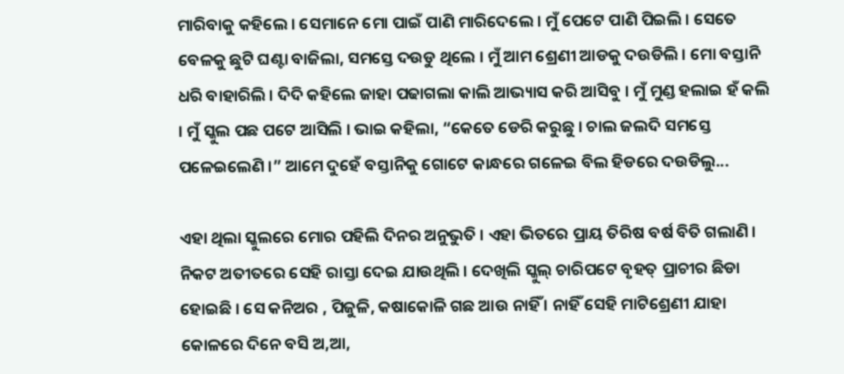ମାରିବାକୁ କହିଲେ । ସେମାନେ ମୋ ପାଇଁ ପାଣି ମାରିଦେଲେ । ମୁଁ ପେଟେ ପାଣି ପିଇଲି । ସେତେ ବେଳକୁ ଛୁଟି ଘଣ୍ଟା ବାଜିଲା, ସମସ୍ତେ ଦଉଡୁ ଥିଲେ । ମୁଁ ଆମ ଶ୍ରେଣୀ ଆଡକୁ ଦଉଡିଲି । ମୋ ବସ୍ତାନି ଧରି ବାହାରିଲି । ଦିଦି କହିଲେ ଜାହା ପଢାଗଲା କାଲି ଆଭ୍ୟାସ କରି ଆସିବୁ । ମୁଁ ମୁଣ୍ଡ ହଲାଇ ହଁ କଲି । ମୁଁ ସ୍କୁଲ ପଛ ପଟେ ଆସିଲି । ଭାଇ କହିଲା, “କେତେ ଡେରି କରୁଛୁ । ଚାଲ ଜଲଦି ସମସ୍ତେ ପଳେଇଲେଣି ।” ଆମେ ଦୁହେଁ ବସ୍ତାନିକୁ ଗୋଟେ କାନ୍ଧରେ ଗଳେଇ ବିଲ ହିଡରେ ଦଉଡିଲୁ...

ଏହା ଥିଲା ସ୍କୁଲରେ ମୋର ପହିଲି ଦିନର ଅନୁଭୁତି । ଏହା ଭିତରେ ପ୍ରାୟ ତିରିଷ ବର୍ଷ ବିତି ଗଲାଣି । ନିକଟ ଅତୀତରେ ସେହି ରାସ୍ତା ଦେଇ ଯାଉଥିଲି । ଦେଖିଲି ସ୍କୁଲ୍ ଚାରିପଟେ ବୃହତ୍ ପ୍ରାଚୀର ଛିଡା ହୋଇଛି । ସେ କନିଅର , ପିଜୁଳି, କଷାକୋଳି ଗଛ ଆଉ ନାହିଁ । ନାହିଁ ସେହି ମାଟିଶ୍ରେଣୀ ଯାହା କୋଳରେ ଦିନେ ବସି ଅ,ଆ,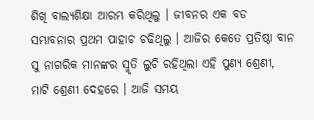ଶିଖି ବାଲ୍ୟଶିକ୍ଷା ଆରମ୍ଭ କରିଥିଲୁ । ଜୀବନର ଏକ ବଡ ସମ୍ଭାବନାର ପ୍ରଥମ ପାହାଚ ଚଢିଥିଲୁ । ଆଜିର କେତେ ପ୍ରତିଷ୍ଠା ବାନ ସୁ ନାଗରିକ ମାନଙ୍କର ସ୍ମୃତି ଲୁଚି ରହିଥିଲା ଏହି ପୁଣ୍ୟ ଶ୍ରେଣୀ, ମାଟି ଶ୍ରେଣୀ ଦେହରେ । ଆଜି ସମୟ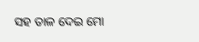ସହ ତାଳ ଦେଇ ମୋ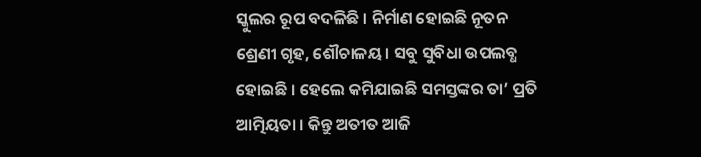ସ୍କୁଲର ରୂପ ବଦଳିଛି । ନିର୍ମାଣ ହୋଇଛି ନୂତନ ଶ୍ରେଣୀ ଗୃହ, ଶୌଚାଳୟ। ସବୁ ସୁବିଧା ଉପଲବ୍ଧ ହୋଇଛି । ହେଲେ କମିଯାଇଛି ସମସ୍ତଙ୍କର ତା’ ପ୍ରତି ଆତ୍ମିୟତା । କିନ୍ତୁ ଅତୀତ ଆଜି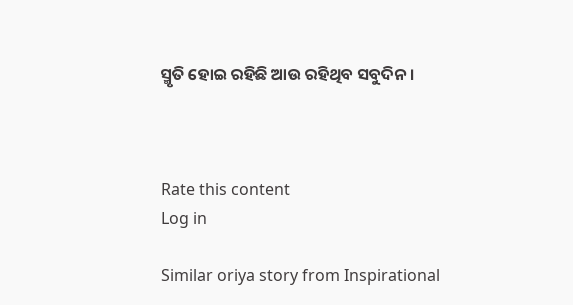ସ୍ମୃତି ହୋଇ ରହିଛି ଆଉ ରହିଥିବ ସବୁଦିନ ।



Rate this content
Log in

Similar oriya story from Inspirational